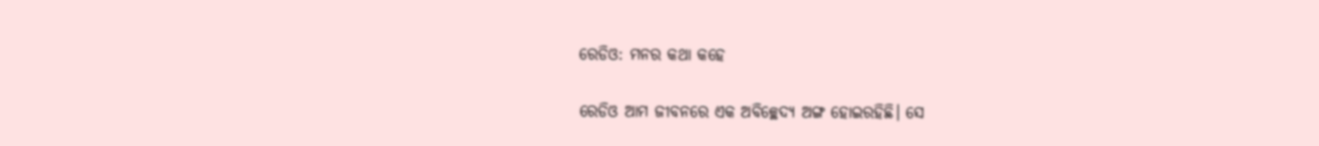ରେଡିଓ: ମନର କଥା କହେ

ରେଡିଓ ଆମ ଜୀବନରେ ଏକ ଅବିଚ୍ଛେଦ୍ୟ ଅଙ୍ଗ ହୋଇରହିଛି। ସେ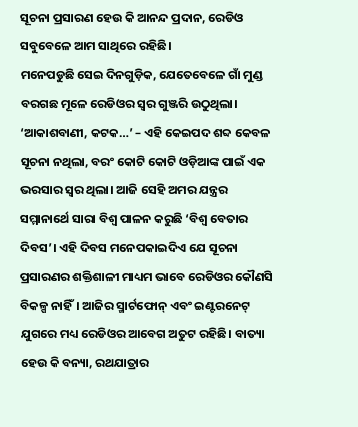ସୂଚନା ପ୍ରସାରଣ ହେଉ କି ଆନନ୍ଦ ପ୍ରଦାନ, ରେଡିଓ ସବୁବେଳେ ଆମ ସାଥିରେ ରହିଛି।
ମନେପଡୁଛି ସେଇ ଦିନଗୁଡ଼ିକ, ଯେତେବେଳେ ଗାଁ ମୁଣ୍ଡ ବରଗଛ ମୂଳେ ରେଡିଓର ସ୍ବର ଗୁଞ୍ଜରି ଉଠୁଥିଲା। ‘ଆକାଶବାଣୀ, କଟକ…’ – ଏହି କେଇପଦ ଶବ୍ଦ କେବଳ ସୂଚନା ନଥିଲା, ବରଂ କୋଟି କୋଟି ଓଡ଼ିଆଙ୍କ ପାଇଁ ଏକ ଭରସାର ସ୍ବର ଥିଲା। ଆଜି ସେହି ଅମର ଯନ୍ତ୍ରର ସମ୍ମାନାର୍ଥେ ସାରା ବିଶ୍ୱ ପାଳନ କରୁଛି ‘ବିଶ୍ୱ ବେତାର ଦିବସ’। ଏହି ଦିବସ ମନେପକାଇଦିଏ ଯେ ସୂଚନା ପ୍ରସାରଣର ଶକ୍ତିଶାଳୀ ମାଧ୍ୟମ ଭାବେ ରେଡିଓର କୌଣସି ବିକଳ୍ପ ନାହିଁ। ଆଜିର ସ୍ମାର୍ଟଫୋନ୍‌ ଏବଂ ଇଣ୍ଟରନେଟ୍‌ ଯୁଗରେ ମଧ୍ୟ ରେଡିଓର ଆବେଗ ଅତୁଟ ରହିଛି। ବାତ୍ୟା ହେଉ କି ବନ୍ୟା, ରଥଯାତ୍ରାର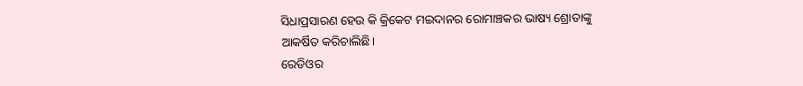ସିଧାପ୍ରସାରଣ ହେଉ କି କ୍ରିକେଟ ମଇଦାନର ରୋମାଞ୍ଚକର ଭାଷ୍ୟ ଶ୍ରୋତାଙ୍କୁ ଆକର୍ଷିତ କରିଚାଲିଛି।
ରେଡିଓର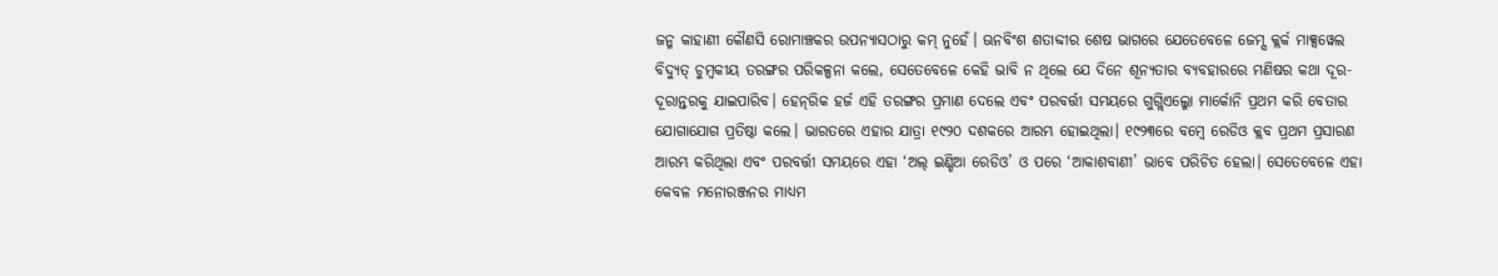ଜନ୍ମ କାହାଣୀ କୌଣସି ରୋମାଞ୍ଚକର ଉପନ୍ୟାସଠାରୁ କମ୍‌ ନୁହେଁ। ଊନବିଂଶ ଶତାବ୍ଦୀର ଶେଷ ଭାଗରେ ଯେତେବେଳେ ଜେମ୍ସ କ୍ଲର୍କ ମାକ୍ସୱେଲ ବିଦ୍ୟୁତ୍‌ ଚୁମ୍ବକୀୟ ତରଙ୍ଗର ପରିକଳ୍ପନା କଲେ, ସେତେବେଳେ କେହି ଭାବି ନ ଥିଲେ ଯେ ଦିନେ ଶୂନ୍ୟତାର ବ୍ୟବହାରରେ ମଣିଷର କଥା ଦୂର-ଦୂରାନ୍ତରକୁ ଯାଇପାରିବ। ହେନ୍‌ରିକ ହର୍ଜ ଏହି ତରଙ୍ଗର ପ୍ରମାଣ ଦେଲେ ଏବଂ ପରବର୍ତ୍ତୀ ସମୟରେ ଗୁଗ୍ଲିଏଲ୍ମୋ ମାର୍କୋନି ପ୍ରଥମ କରି ବେତାର ଯୋଗାଯୋଗ ପ୍ରତିଷ୍ଠା କଲେ। ଭାରତରେ ଏହାର ଯାତ୍ରା ୧୯୨୦ ଦଶକରେ ଆରମ୍ଭ ହୋଇଥିଲା। ୧୯୨୩ରେ ବମ୍ବେ ରେଡିଓ କ୍ଲବ ପ୍ରଥମ ପ୍ରସାରଣ ଆରମ୍ଭ କରିଥିଲା ଏବଂ ପରବର୍ତ୍ତୀ ସମୟରେ ଏହା ‘ଅଲ୍‌ ଇଣ୍ଡିଆ ରେଡିଓ’ ଓ ପରେ ‘ଆକାଶବାଣୀ’ ଭାବେ ପରିଚିତ ହେଲା। ସେତେବେଳେ ଏହା କେବଳ ମନୋରଞ୍ଜନର ମାଧ୍ୟମ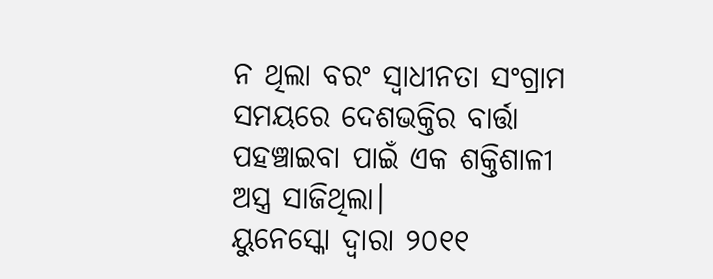ନ ଥିଲା ବରଂ ସ୍ବାଧୀନତା ସଂଗ୍ରାମ ସମୟରେ ଦେଶଭକ୍ତିର ବାର୍ତ୍ତା ପହଞ୍ଚାଇବା ପାଇଁ ଏକ ଶକ୍ତିଶାଳୀ ଅସ୍ତ୍ର ସାଜିଥିଲା।
ୟୁନେସ୍କୋ ଦ୍ୱାରା ୨୦୧୧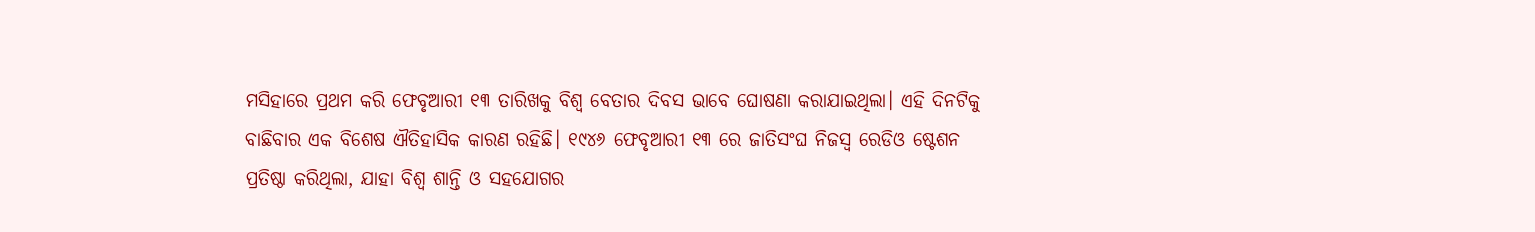ମସିହାରେ ପ୍ରଥମ କରି ଫେବୃଆରୀ ୧୩ ତାରିଖକୁ ବିଶ୍ୱ ବେତାର ଦିବସ ଭାବେ ଘୋଷଣା କରାଯାଇଥିଲା। ଏହି ଦିନଟିକୁ ବାଛିବାର ଏକ ବିଶେଷ ଐତିହାସିକ କାରଣ ରହିଛି। ୧୯୪୬ ଫେବୃଆରୀ ୧୩ ରେ ଜାତିସଂଘ ନିଜସ୍ବ ରେଡିଓ ଷ୍ଟେଶନ ପ୍ରତିଷ୍ଠା କରିଥିଲା, ଯାହା ବିଶ୍ୱ ଶାନ୍ତି ଓ ସହଯୋଗର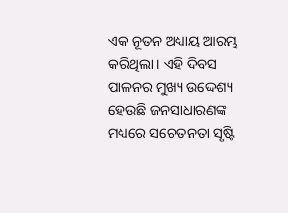ଏକ ନୂତନ ଅଧ୍ୟାୟ ଆରମ୍ଭ କରିଥିଲା। ଏହି ଦିବସ ପାଳନର ମୁଖ୍ୟ ଉଦ୍ଦେଶ୍ୟ ହେଉଛି ଜନସାଧାରଣଙ୍କ ମଧ୍ୟରେ ସଚେତନତା ସୃଷ୍ଟି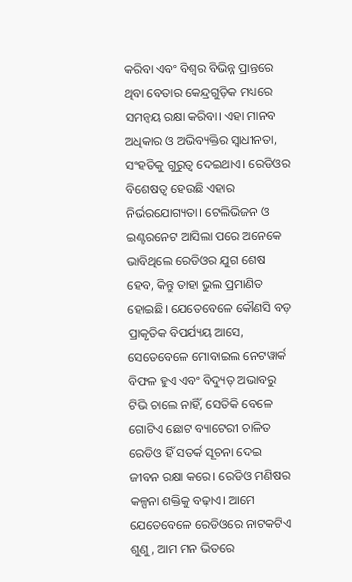କରିବା ଏବଂ ବିଶ୍ୱର ବିଭିନ୍ନ ପ୍ରାନ୍ତରେ ଥିବା ବେତାର କେନ୍ଦ୍ରଗୁଡ଼ିକ ମଧ୍ୟରେ ସମନ୍ବୟ ରକ୍ଷା କରିବା। ଏହା ମାନବ ଅଧିକାର ଓ ଅଭିବ୍ୟକ୍ତିର ସ୍ବାଧୀନତା, ସଂହତିକୁ ଗୁରୁତ୍ୱ ଦେଇଥାଏ। ରେଡିଓର ବିଶେଷତ୍ୱ ହେଉଛି ଏହାର ନିର୍ଭରଯୋଗ୍ୟତା। ଟେଲିଭିଜନ ଓ ଇଣ୍ଟରନେଟ ଆସିଲା ପରେ ଅନେକେ ଭାବିଥିଲେ ରେଡିଓର ଯୁଗ ଶେଷ ହେବ, କିନ୍ତୁ ତାହା ଭୁଲ ପ୍ରମାଣିତ ହୋଇଛି। ଯେତେବେଳେ କୌଣସି ବଡ଼ ପ୍ରାକୃତିକ ବିପର୍ଯ୍ୟୟ ଆସେ, ସେତେବେଳେ ମୋବାଇଲ ନେଟୱାର୍କ ବିଫଳ ହୁଏ ଏବଂ ବିଦ୍ୟୁତ୍‌ ଅଭାବରୁ ଟିଭି ଚାଲେ ନାହିଁ, ସେତିକି ବେଳେ ଗୋଟିଏ ଛୋଟ ବ୍ୟାଟେରୀ ଚାଳିତ ରେଡିଓ ହିଁ ସତର୍କ ସୂଚନା ଦେଇ ଜୀବନ ରକ୍ଷା କରେ। ରେଡିଓ ମଣିଷର କଳ୍ପନା ଶକ୍ତିକୁ ବଢ଼ାଏ। ଆମେ ଯେତେବେଳେ ରେଡିଓରେ ନାଟକଟିଏ ଶୁଣୁ, ଆମ ମନ ଭିତରେ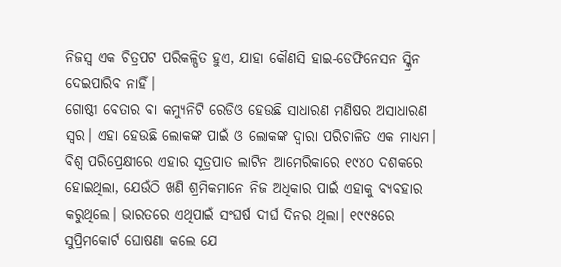ନିଜସ୍ବ ଏକ ଚିତ୍ରପଟ ପରିକଳ୍ପିତ ହୁଏ, ଯାହା କୌଣସି ହାଇ-ଡେଫିନେସନ ସ୍କ୍ରିନ ଦେଇପାରିବ ନାହିଁ।
ଗୋଷ୍ଠୀ ବେତାର ବା କମ୍ୟୁନିଟି ରେଡିଓ ହେଉଛି ସାଧାରଣ ମଣିଷର ଅସାଧାରଣ ସ୍ବର। ଏହା ହେଉଛି ଲୋକଙ୍କ ପାଇଁ ଓ ଲୋକଙ୍କ ଦ୍ୱାରା ପରିଚାଳିତ ଏକ ମାଧ୍ୟମ। ବିଶ୍ୱ ପରିପ୍ରେକ୍ଷୀରେ ଏହାର ସୂତ୍ରପାତ ଲାଟିନ ଆମେରିକାରେ ୧୯୪୦ ଦଶକରେ ହୋଇଥିଲା, ଯେଉଁଠି ଖଣି ଶ୍ରମିକମାନେ ନିଜ ଅଧିକାର ପାଇଁ ଏହାକୁ ବ୍ୟବହାର କରୁଥିଲେ। ଭାରତରେ ଏଥିପାଇଁ ସଂଘର୍ଷ ଦୀର୍ଘ ଦିନର ଥିଲା। ୧୯୯୫ରେ ସୁପ୍ରିମକୋର୍ଟ ଘୋଷଣା କଲେ ଯେ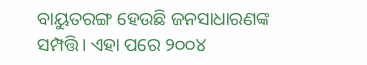ବାୟୁତରଙ୍ଗ ହେଉଛି ଜନସାଧାରଣଙ୍କ ସମ୍ପତ୍ତି। ଏହା ପରେ ୨୦୦୪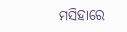ମସିହାରେ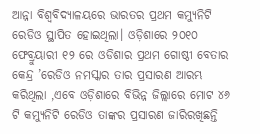ଆନ୍ନା ବିଶ୍ୱବିଦ୍ୟାଳୟରେ ଭାରତର ପ୍ରଥମ କମ୍ୟୁନିଟି ରେଡିଓ ସ୍ଥାପିତ ହୋଇଥିଲା। ଓଡ଼ିଶାରେ ୨୦୧୦ ଫେବ୍ରୁୟାରୀ ୧୨ ରେ ଓଡିଶାର ପ୍ରଥମ ଗୋଷ୍ଠୀ ବେତାର କେନ୍ଦ୍ର ’ରେଡିଓ ନମସ୍କାର ତାର ପ୍ରସାରଣ ଆରମ୍ଭ କରିଥିଲା ,ଏବେ ଓଡ଼ିଶାରେ ବିଭିନ୍ନ ଜିଲ୍ଲାରେ ମୋଟ ୪୬ ଟି କମ୍ୟୁନିଟି ରେଡିଓ ତାଙ୍କର ପ୍ରସାରଣ ଜାରିରଖିଛନ୍ତି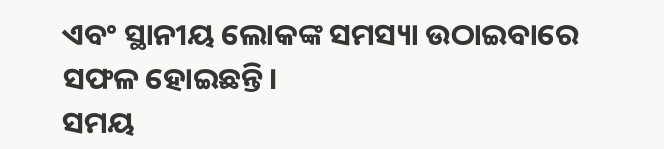ଏବଂ ସ୍ଥାନୀୟ ଲୋକଙ୍କ ସମସ୍ୟା ଉଠାଇବାରେ ସଫଳ ହୋଇଛନ୍ତି।
ସମୟ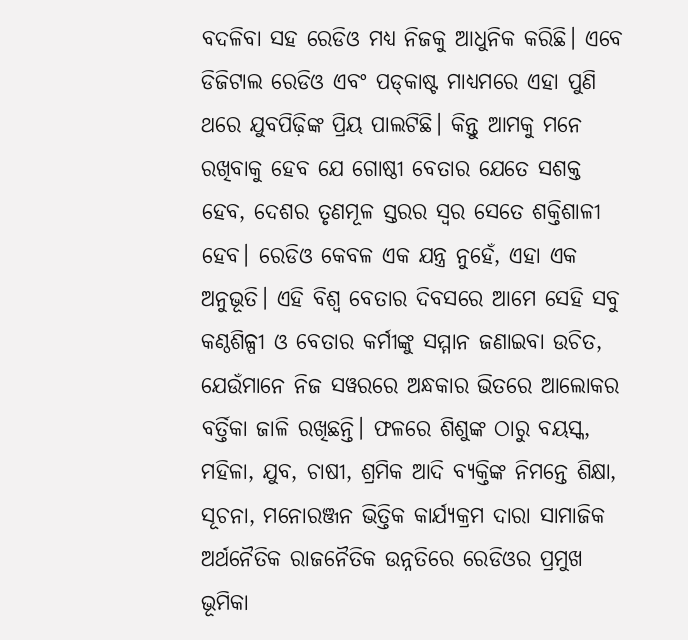ବଦଳିବା ସହ ରେଡିଓ ମଧ୍ୟ ନିଜକୁ ଆଧୁନିକ କରିଛି। ଏବେ ଡିଜିଟାଲ ରେଡିଓ ଏବଂ ପଡ୍‌କାଷ୍ଟ ମାଧ୍ୟମରେ ଏହା ପୁଣି ଥରେ ଯୁବପିଢ଼ିଙ୍କ ପ୍ରିୟ ପାଲଟିଛି। କିନ୍ତୁ ଆମକୁ ମନେ ରଖିବାକୁ ହେବ ଯେ ଗୋଷ୍ଠୀ ବେତାର ଯେତେ ସଶକ୍ତ ହେବ, ଦେଶର ତୃଣମୂଳ ସ୍ତରର ସ୍ବର ସେତେ ଶକ୍ତିଶାଳୀ ହେବ। ରେଡିଓ କେବଳ ଏକ ଯନ୍ତ୍ର ନୁହେଁ, ଏହା ଏକ ଅନୁଭୂତି। ଏହି ବିଶ୍ୱ ବେତାର ଦିବସରେ ଆମେ ସେହି ସବୁ କଣ୍ଠଶିଳ୍ପୀ ଓ ବେତାର କର୍ମୀଙ୍କୁ ସମ୍ମାନ ଜଣାଇବା ଉଚିତ, ଯେଉଁମାନେ ନିଜ ସୱରରେ ଅନ୍ଧକାର ଭିତରେ ଆଲୋକର ବର୍ତ୍ତିକା ଜାଳି ରଖିଛନ୍ତି। ଫଳରେ ଶିଶୁଙ୍କ ଠାରୁ ବୟସ୍କ, ମହିଳା, ଯୁବ, ଚାଷୀ, ଶ୍ରମିକ ଆଦି ବ୍ୟକ୍ତିଙ୍କ ନିମନ୍ତେ ଶିକ୍ଷା, ସୂଚନା, ମନୋରଞ୍ଜନ ଭିତ୍ତିକ କାର୍ଯ୍ୟକ୍ରମ ଦାରା ସାମାଜିକ ଅର୍ଥନୈତିକ ରାଜନୈତିକ ଉନ୍ନତିରେ ରେଡିଓର ପ୍ରମୁଖ ଭୂମିକା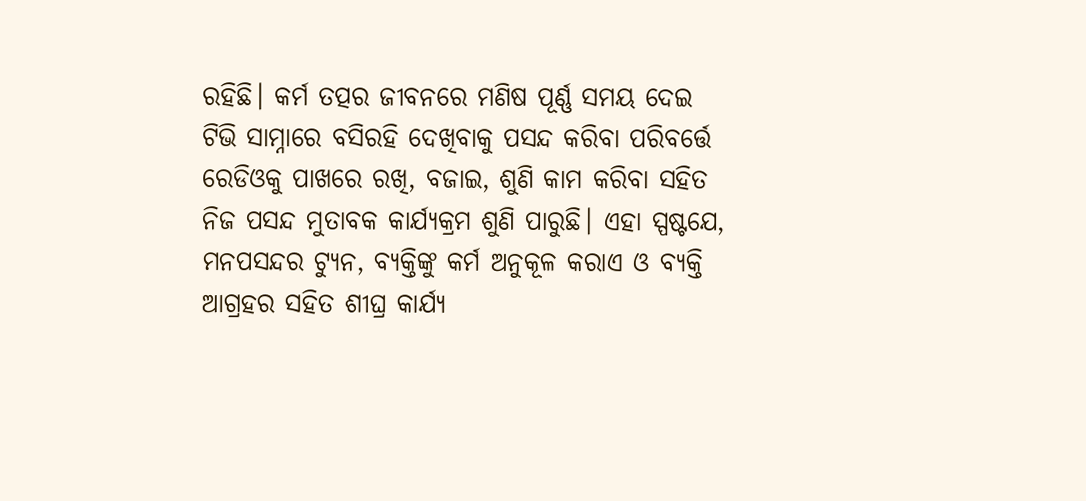ରହିଛି। କର୍ମ ତତ୍ପର ଜୀବନରେ ମଣିଷ ପୂର୍ଣ୍ଣ ସମୟ ଦେଇ ଟିଭି ସାମ୍ନାରେ ବସିରହି ଦେଖିବାକୁ ପସନ୍ଦ କରିବା ପରିବର୍ତ୍ତେ ରେଡିଓକୁ ପାଖରେ ରଖି, ବଜାଇ, ଶୁଣି କାମ କରିବା ସହିତ ନିଜ ପସନ୍ଦ ମୁତାବକ କାର୍ଯ୍ୟକ୍ରମ ଶୁଣି ପାରୁଛି। ଏହା ସ୍ପଷ୍ଟଯେ, ମନପସନ୍ଦର ଟ୍ୟୁନ, ବ୍ୟକ୍ତିଙ୍କୁ କର୍ମ ଅନୁକୂଳ କରାଏ ଓ ବ୍ୟକ୍ତି ଆଗ୍ରହର ସହିତ ଶୀଘ୍ର କାର୍ଯ୍ୟ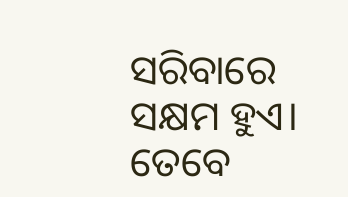ସରିବାରେ ସକ୍ଷମ ହୁଏ। ତେବେ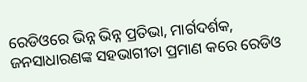ରେଡିଓରେ ଭିନ୍ନ ଭିନ୍ନ ପ୍ରତିଭା, ମାର୍ଗଦର୍ଶକ, ଜନସାଧାରଣଙ୍କ ସହଭାଗୀତା ପ୍ରମାଣ କରେ ରେଡିଓ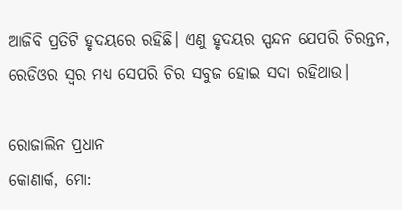ଆଜିବି ପ୍ରତିଟି ହୃଦୟରେ ରହିଛି। ଏଣୁ ହୃଦୟର ସ୍ପନ୍ଦନ ଯେପରି ଚିରନ୍ତନ, ରେଡିଓର ସ୍ବର ମଧ୍ୟ ସେପରି ଚିର ସବୁଜ ହୋଇ ସଦା ରହିଥାଉ।

ରୋଜାଲିନ ପ୍ରଧାନ
କୋଣାର୍କ, ମୋ: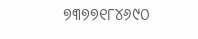୭୩୭୭୧୮୪୬୯୦